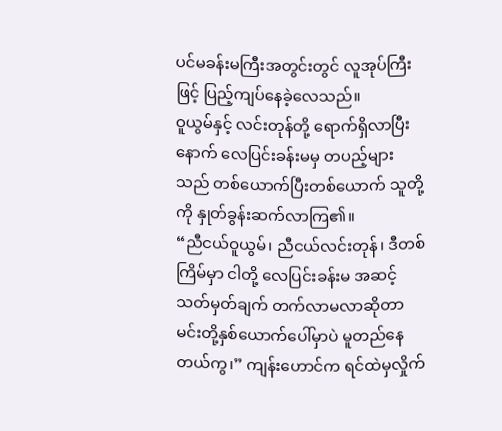ပင်မခန်းမကြီးအတွင်းတွင် လူအုပ်ကြီးဖြင့် ပြည့်ကျပ်နေခဲ့လေသည်။
ဝူယွမ်နှင့် လင်းတုန်တို့ ရောက်ရှိလာပြီးနောက် လေပြင်းခန်းမမှ တပည့်များသည် တစ်ယောက်ပြီးတစ်ယောက် သူတို့ကို နှုတ်ခွန်းဆက်လာကြ၏။
“ညီငယ်ဝူယွမ်၊ ညီငယ်လင်းတုန်၊ ဒီတစ်ကြိမ်မှာ ငါတို့ လေပြင်းခန်းမ အဆင့်သတ်မှတ်ချက် တက်လာမလာဆိုတာ မင်းတို့နှစ်ယောက်ပေါ်မှာပဲ မူတည်နေတယ်ကွ၊” ကျန်းဟောင်က ရင်ထဲမှလှိုက်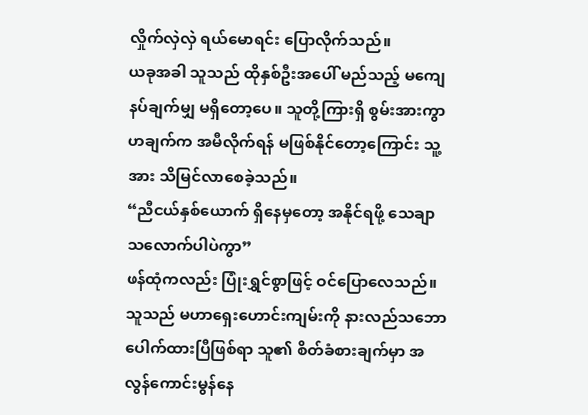လှိုက်လှဲလှဲ ရယ်မောရင်း ပြောလိုက်သည်။
ယခုအခါ သူသည် ထိုနှစ်ဦးအပေါ် မည်သည့် မကျေနပ်ချက်မျှ မရှိတော့ပေ။ သူတို့ကြားရှိ စွမ်းအားကွာဟချက်က အမီလိုက်ရန် မဖြစ်နိုင်တော့ကြောင်း သူ့အား သိမြင်လာစေခဲ့သည်။
“ညီငယ်နှစ်ယောက် ရှိနေမှတော့ အနိုင်ရဖို့ သေချာသလောက်ပါပဲကွာ”
ဖန်ထုံကလည်း ပြုံးရွှင်စွာဖြင့် ဝင်ပြောလေသည်။
သူသည် မဟာရှေးဟောင်းကျမ်းကို နားလည်သဘောပေါက်ထားပြီဖြစ်ရာ သူ၏ စိတ်ခံစားချက်မှာ အလွန်ကောင်းမွန်နေ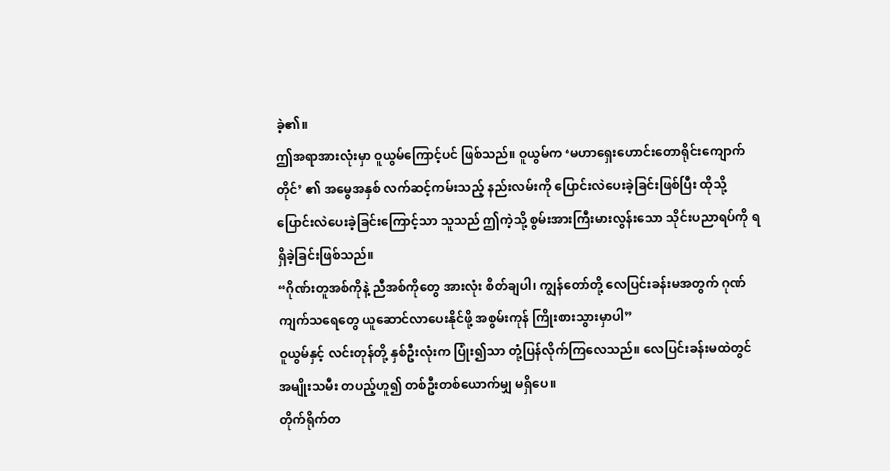ခဲ့၏။
ဤအရာအားလုံးမှာ ဝူယွမ်ကြောင့်ပင် ဖြစ်သည်။ ဝူယွမ်က ‘မဟာရှေးဟောင်းတောရိုင်းကျောက်တိုင်’ ၏ အမွေအနှစ် လက်ဆင့်ကမ်းသည့် နည်းလမ်းကို ပြောင်းလဲပေးခဲ့ခြင်းဖြစ်ပြီး ထိုသို့ ပြောင်းလဲပေးခဲ့ခြင်းကြောင့်သာ သူသည် ဤကဲ့သို့ စွမ်းအားကြီးမားလွန်းသော သိုင်းပညာရပ်ကို ရရှိခဲ့ခြင်းဖြစ်သည်။
“ဂိုဏ်းတူအစ်ကိုနဲ့ ညီအစ်ကိုတွေ အားလုံး စိတ်ချပါ၊ ကျွန်တော်တို့ လေပြင်းခန်းမအတွက် ဂုဏ်ကျက်သရေတွေ ယူဆောင်လာပေးနိုင်ဖို့ အစွမ်းကုန် ကြိုးစားသွားမှာပါ”
ဝူယွမ်နှင့် လင်းတုန်တို့ နှစ်ဦးလုံးက ပြုံး၍သာ တုံ့ပြန်လိုက်ကြလေသည်။ လေပြင်းခန်းမထဲတွင် အမျိုးသမီး တပည့်ဟူ၍ တစ်ဦးတစ်ယောက်မျှ မရှိပေ။
တိုက်ရိုက်တ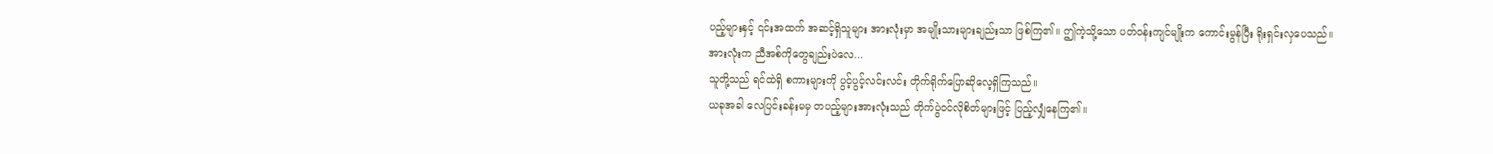ပည့်များနှင့် ၎င်းအထက် အဆင့်ရှိသူများ အားလုံးမှာ အမျိုးသားများချည်းသာ ဖြစ်ကြ၏။ ဤကဲ့သို့သော ပတ်ဝန်းကျင်မျိုးက ကောင်းမွန်ပြီး ရိုးရှင်းလှပေသည်။
အားလုံးက ညီအစ်ကိုတွေချည်းပဲလေ...
သူတို့သည် ရင်ထဲရှိ စကားများကို ပွင့်ပွင့်လင်းလင်း တိုက်ရိုက်ပြောဆိုလေ့ရှိကြသည်။
ယခုအခါ လေပြင်းခန်းမမှ တပည့်များအားလုံးသည် တိုက်ပွဲဝင်လိုစိတ်များဖြင့် ပြည့်လျှံနေကြ၏။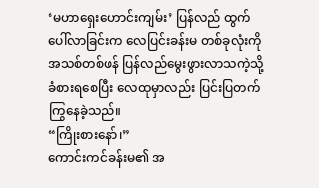‘မဟာရှေးဟောင်းကျမ်း’ ပြန်လည် ထွက်ပေါ်လာခြင်းက လေပြင်းခန်းမ တစ်ခုလုံးကို အသစ်တစ်ဖန် ပြန်လည်မွေးဖွားလာသကဲ့သို့ ခံစားရစေပြီး လေထုမှာလည်း ပြင်းပြတက်ကြွနေခဲ့သည်။
“ကြိုးစားနော်၊”
ကောင်းကင်ခန်းမ၏ အ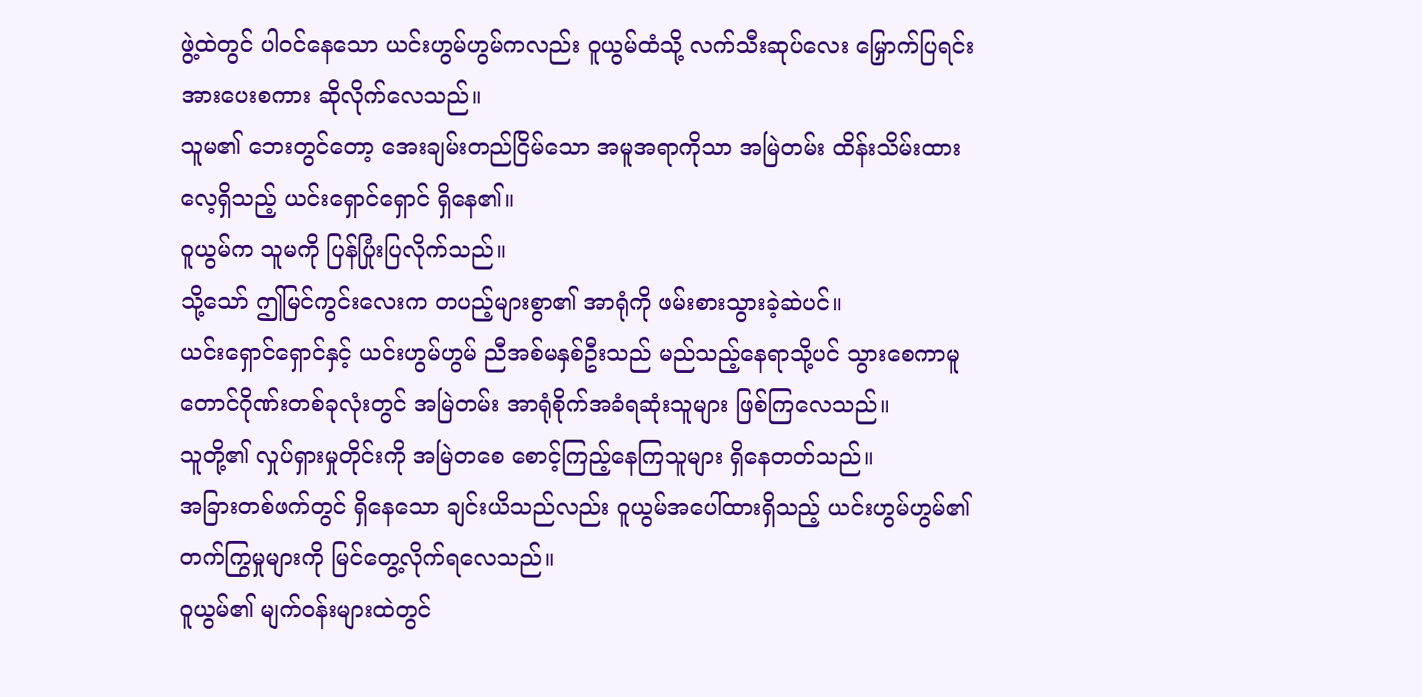ဖွဲ့ထဲတွင် ပါဝင်နေသော ယင်းဟွမ်ဟွမ်ကလည်း ဝူယွမ်ထံသို့ လက်သီးဆုပ်လေး မြှောက်ပြရင်း အားပေးစကား ဆိုလိုက်လေသည်။
သူမ၏ ဘေးတွင်တော့ အေးချမ်းတည်ငြိမ်သော အမူအရာကိုသာ အမြဲတမ်း ထိန်းသိမ်းထားလေ့ရှိသည့် ယင်းရှောင်ရှောင် ရှိနေ၏။
ဝူယွမ်က သူမကို ပြန်ပြုံးပြလိုက်သည်။
သို့သော် ဤမြင်ကွင်းလေးက တပည့်များစွာ၏ အာရုံကို ဖမ်းစားသွားခဲ့ဆဲပင်။
ယင်းရှောင်ရှောင်နှင့် ယင်းဟွမ်ဟွမ် ညီအစ်မနှစ်ဦးသည် မည်သည့်နေရာသို့ပင် သွားစေကာမူ တောင်ဂိုဏ်းတစ်ခုလုံးတွင် အမြဲတမ်း အာရုံစိုက်အခံရဆုံးသူများ ဖြစ်ကြလေသည်။
သူတို့၏ လှုပ်ရှားမှုတိုင်းကို အမြဲတစေ စောင့်ကြည့်နေကြသူများ ရှိနေတတ်သည်။
အခြားတစ်ဖက်တွင် ရှိနေသော ချင်းယိသည်လည်း ဝူယွမ်အပေါ်ထားရှိသည့် ယင်းဟွမ်ဟွမ်၏ တက်ကြွမှုများကို မြင်တွေ့လိုက်ရလေသည်။
ဝူယွမ်၏ မျက်ဝန်းများထဲတွင်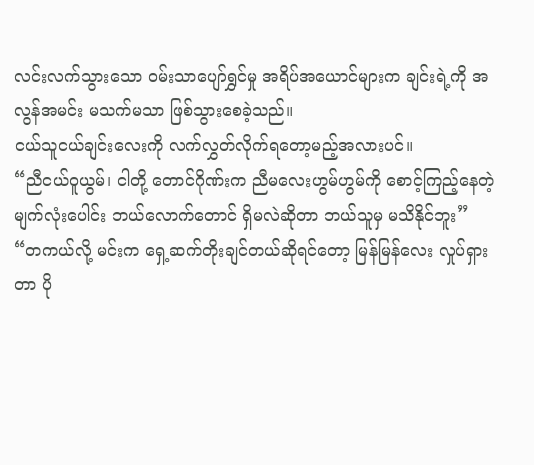လင်းလက်သွားသော ဝမ်းသာပျော်ရွှင်မှု အရိပ်အယောင်များက ချင်းရဲ့ကို အလွန်အမင်း မသက်မသာ ဖြစ်သွားစေခဲ့သည်။
ငယ်သူငယ်ချင်းလေးကို လက်လွှတ်လိုက်ရတော့မည့်အလားပင်။
“ညီငယ်ဝူယွမ်၊ ငါတို့ တောင်ဂိုဏ်းက ညီမလေးဟွမ်ဟွမ်ကို စောင့်ကြည့်နေတဲ့ မျက်လုံးပေါင်း ဘယ်လောက်တောင် ရှိမလဲဆိုတာ ဘယ်သူမှ မသိနိုင်ဘူး”
“တကယ်လို့ မင်းက ရှေ့ဆက်တိုးချင်တယ်ဆိုရင်တော့ မြန်မြန်လေး လှုပ်ရှားတာ ပို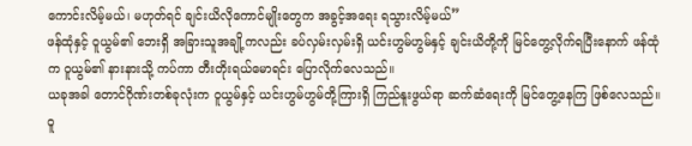ကောင်းလိမ့်မယ်၊ မဟုတ်ရင် ချင်းယိလိုကောင်မျိုးတွေက အခွင့်အရေး ရသွားလိမ့်မယ်”
ဖန်ထုံနှင့် ဝူယွမ်၏ ဘေးရှိ အခြားသူအချို့ကလည်း ခပ်လှမ်းလှမ်းရှိ ယင်းဟွမ်ဟွမ်နှင့် ချင်းယိတို့ကို မြင်တွေ့လိုက်ရပြီးနောက် ဖန်ထုံက ဝူယွမ်၏ နားနားသို့ ကပ်ကာ တီးတိုးရယ်မောရင်း ပြောလိုက်လေသည်။
ယခုအခါ တောင်ဂိုဏ်းတစ်ခုလုံးက ဝူယွမ်နှင့် ယင်းဟွမ်ဟွမ်တို့ကြားရှိ ကြည်နူးဖွယ်ရာ ဆက်ဆံရေးကို မြင်တွေ့နေကြ ဖြစ်လေသည်။
ဝူ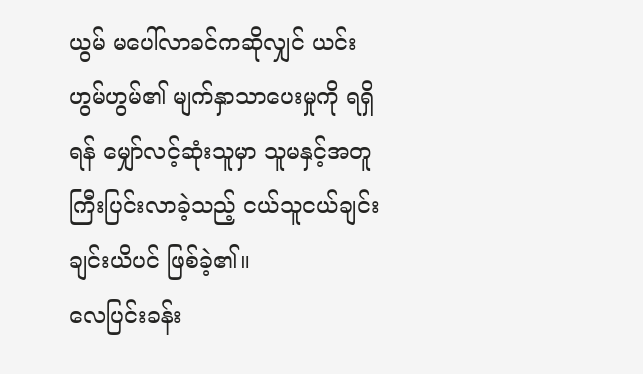ယွမ် မပေါ်လာခင်ကဆိုလျှင် ယင်းဟွမ်ဟွမ်၏ မျက်နှာသာပေးမှုကို ရရှိရန် မျှော်လင့်ဆုံးသူမှာ သူမနှင့်အတူ ကြီးပြင်းလာခဲ့သည့် ငယ်သူငယ်ချင်း ချင်းယိပင် ဖြစ်ခဲ့၏။
လေပြင်းခန်း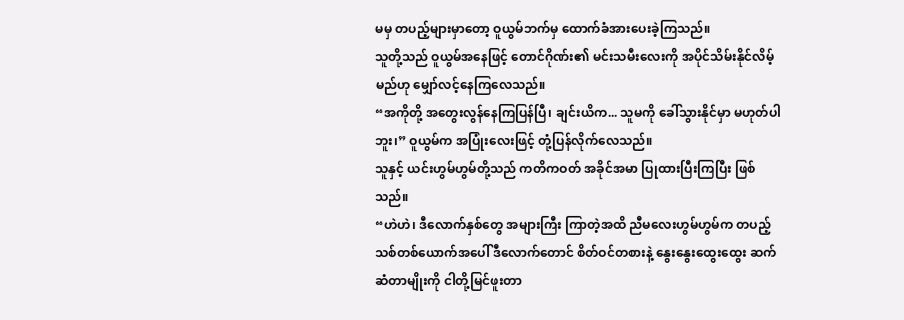မမှ တပည့်များမှာတော့ ဝူယွမ်ဘက်မှ ထောက်ခံအားပေးခဲ့ကြသည်။
သူတို့သည် ဝူယွမ်အနေဖြင့် တောင်ဂိုဏ်း၏ မင်းသမီးလေးကို အပိုင်သိမ်းနိုင်လိမ့်မည်ဟု မျှော်လင့်နေကြလေသည်။
“အကိုတို့ အတွေးလွန်နေကြပြန်ပြီ၊ ချင်းယိက... သူမကို ခေါ်သွားနိုင်မှာ မဟုတ်ပါဘူး၊” ဝူယွမ်က အပြုံးလေးဖြင့် တုံ့ပြန်လိုက်လေသည်။
သူနှင့် ယင်းဟွမ်ဟွမ်တို့သည် ကတိကဝတ် အခိုင်အမာ ပြုထားပြီးကြပြီး ဖြစ်သည်။
“ဟဲဟဲ၊ ဒီလောက်နှစ်တွေ အများကြီး ကြာတဲ့အထိ ညီမလေးဟွမ်ဟွမ်က တပည့်သစ်တစ်ယောက်အပေါ် ဒီလောက်တောင် စိတ်ဝင်တစားနဲ့ နွေးနွေးထွေးထွေး ဆက်ဆံတာမျိုးကို ငါတို့မြင်ဖူးတာ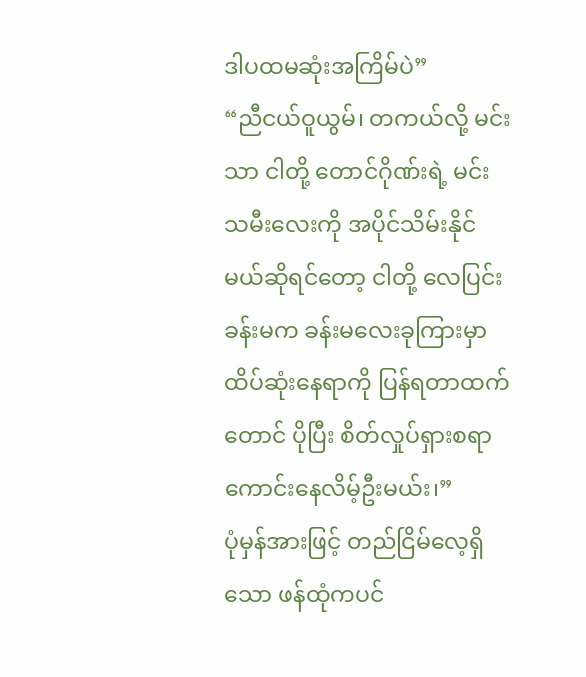ဒါပထမဆုံးအကြိမ်ပဲ”
“ညီငယ်ဝူယွမ်၊ တကယ်လို့ မင်းသာ ငါတို့ တောင်ဂိုဏ်းရဲ့ မင်းသမီးလေးကို အပိုင်သိမ်းနိုင်မယ်ဆိုရင်တော့ ငါတို့ လေပြင်းခန်းမက ခန်းမလေးခုကြားမှာ ထိပ်ဆုံးနေရာကို ပြန်ရတာထက်တောင် ပိုပြီး စိတ်လှုပ်ရှားစရာ ကောင်းနေလိမ့်ဦးမယ်း၊”
ပုံမှန်အားဖြင့် တည်ငြိမ်လေ့ရှိသော ဖန်ထုံကပင်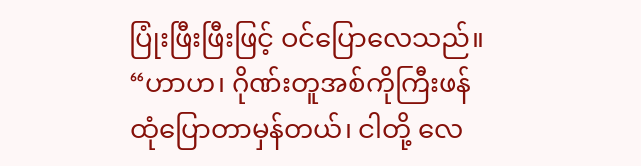ပြုံးဖြီးဖြီးဖြင့် ဝင်ပြောလေသည်။
“ဟာဟ၊ ဂိုဏ်းတူအစ်ကိုကြီးဖန်ထုံပြောတာမှန်တယ်၊ ငါတို့ လေ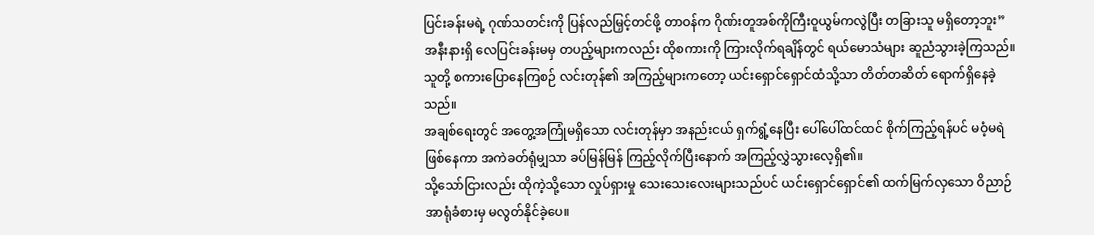ပြင်းခန်းမရဲ့ ဂုဏ်သတင်းကို ပြန်လည်မြှင့်တင်ဖို့ တာဝန်က ဂိုဏ်းတူအစ်ကိုကြီးဝူယွမ်ကလွဲပြီး တခြားသူ မရှိတော့ဘူး” အနီးနားရှိ လေပြင်းခန်းမမှ တပည့်များကလည်း ထိုစကားကို ကြားလိုက်ရချိန်တွင် ရယ်မောသံများ ဆူညံသွားခဲ့ကြသည်။
သူတို့ စကားပြောနေကြစဉ် လင်းတုန်၏ အကြည့်များကတော့ ယင်းရှောင်ရှောင်ထံသို့သာ တိတ်တဆိတ် ရောက်ရှိနေခဲ့သည်။
အချစ်ရေးတွင် အတွေ့အကြုံမရှိသော လင်းတုန်မှာ အနည်းငယ် ရှက်ရွံ့နေပြီး ပေါ်ပေါ်ထင်ထင် စိုက်ကြည့်ရန်ပင် မဝံ့မရဲ ဖြစ်နေကာ အကဲခတ်ရုံမျှသာ ခပ်မြန်မြန် ကြည့်လိုက်ပြီးနောက် အကြည့်လွှဲသွားလေ့ရှိ၏။
သို့သော်ငြားလည်း ထိုကဲ့သို့သော လှုပ်ရှားမှု သေးသေးလေးများသည်ပင် ယင်းရှောင်ရှောင်၏ ထက်မြက်လှသော ဝိညာဉ်အာရုံခံစားမှ မလွတ်နိုင်ခဲ့ပေ။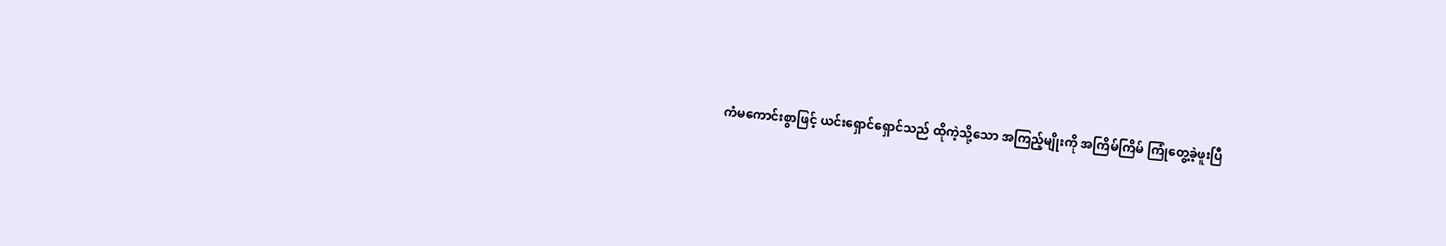ကံမကောင်းစွာဖြင့် ယင်းရှောင်ရှောင်သည် ထိုကဲ့သို့သော အကြည့်မျိုးကို အကြိမ်ကြိမ် ကြုံတွေ့ခဲ့ဖူးပြီ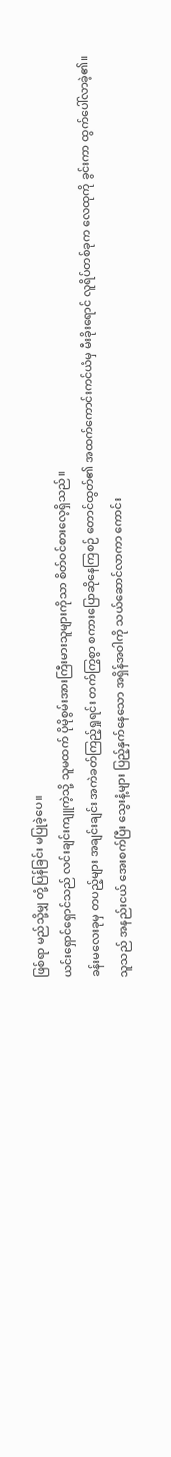ဖြစ်ရာ မည်သို့မျှ တုံ့ပြန်ခြင်း မပြုခဲ့ပေ။
ယင်းရှောင်ရှောင်သည် လင်းချင်းကျူကဲ့သို့ သူမထက် ပိုမိုစွမ်းအားကြီးမားသူများကိုသာ စိတ်ဝင်စားလေ့ရှိသည်။
ခန်းမလေးခုမှ တပည့်များ အချင်းချင်း အကဲခတ်ကြည့်ရှုရင်း တက်ကြွစွာ စကားပြောဆိုနေကြစဉ် တောင်ထွတ်၏ အထက်ကောင်းကင်ယံမှ မီးခိုးရောင် လူရိပ်တစ်ခုက လေထုကို ခွင်းကာ ထွက်ပေါ်လာခဲ့၏။
သူသည် အနည်းငယ် အေးစက်ပြီး သွေးနံ့များ ပြည့်နှက်နေသော အရှိန်အဝါကို သယ်ဆောင်လာကာ ကောင်း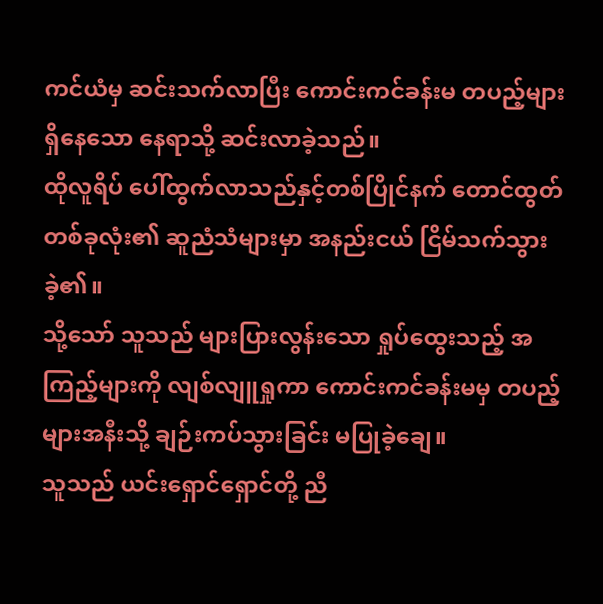ကင်ယံမှ ဆင်းသက်လာပြီး ကောင်းကင်ခန်းမ တပည့်များ ရှိနေသော နေရာသို့ ဆင်းလာခဲ့သည်။
ထိုလူရိပ် ပေါ်ထွက်လာသည်နှင့်တစ်ပြိုင်နက် တောင်ထွတ်တစ်ခုလုံး၏ ဆူညံသံများမှာ အနည်းငယ် ငြိမ်သက်သွားခဲ့၏။
သို့သော် သူသည် များပြားလွန်းသော ရှုပ်ထွေးသည့် အကြည့်များကို လျစ်လျူရှုကာ ကောင်းကင်ခန်းမမှ တပည့်များအနီးသို့ ချဉ်းကပ်သွားခြင်း မပြုခဲ့ချေ။
သူသည် ယင်းရှောင်ရှောင်တို့ ညီ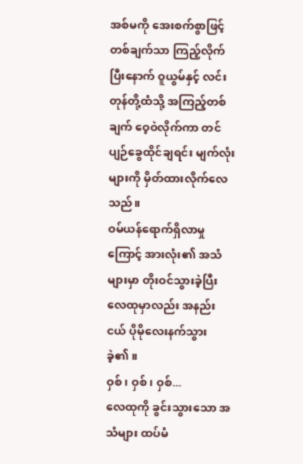အစ်မကို အေးစက်စွာဖြင့် တစ်ချက်သာ ကြည့်လိုက်ပြီးနောက် ဝူယွမ်နှင့် လင်းတုန်တို့ထံသို့ အကြည့်တစ်ချက် ဝေ့ဝဲလိုက်ကာ တင်ပျဉ်ခွေထိုင်ချရင်း မျက်လုံးများကို မှိတ်ထားလိုက်လေသည်။
ဝမ်ယန်ရောက်ရှိလာမှုကြောင့် အားလုံး၏ အသံများမှာ တိုးဝင်သွားခဲ့ပြီး လေထုမှာလည်း အနည်းငယ် ပိုမိုလေးနက်သွားခဲ့၏။
ဝှစ်၊ ဝှစ်၊ ဝှစ်...
လေထုကို ခွင်းသွားသော အသံများ ထပ်မံ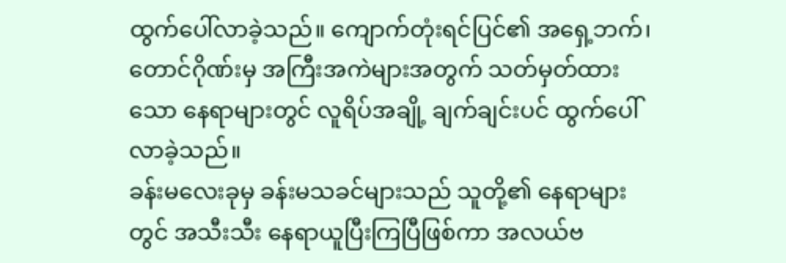ထွက်ပေါ်လာခဲ့သည်။ ကျောက်တုံးရင်ပြင်၏ အရှေ့ဘက်၊ တောင်ဂိုဏ်းမှ အကြီးအကဲများအတွက် သတ်မှတ်ထားသော နေရာများတွင် လူရိပ်အချို့ ချက်ချင်းပင် ထွက်ပေါ်လာခဲ့သည်။
ခန်းမလေးခုမှ ခန်းမသခင်များသည် သူတို့၏ နေရာများတွင် အသီးသီး နေရာယူပြီးကြပြီဖြစ်ကာ အလယ်ဗ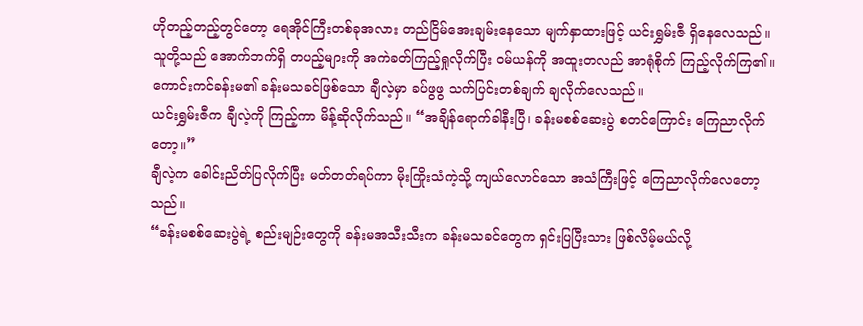ဟိုတည့်တည့်တွင်တော့ ရေအိုင်ကြီးတစ်ခုအလား တည်ငြိမ်အေးချမ်းနေသော မျက်နှာထားဖြင့် ယင်းရွှမ်းဇီ ရှိနေလေသည်။
သူတို့သည် အောက်ဘက်ရှိ တပည့်များကို အကဲခတ်ကြည့်ရှုလိုက်ပြီး ဝမ်ယန်ကို အထူးတလည် အာရုံစိုက် ကြည့်လိုက်ကြ၏။ ကောင်းကင်ခန်းမ၏ ခန်းမသခင်ဖြစ်သော ချီလဲ့မှာ ခပ်ဖွဖွ သက်ပြင်းတစ်ချက် ချလိုက်လေသည်။
ယင်းရွှမ်းဇီက ချီလဲ့ကို ကြည့်ကာ မိန့်ဆိုလိုက်သည်။ “အချိန်ရောက်ခါနီးပြီ၊ ခန်းမစစ်ဆေးပွဲ စတင်ကြောင်း ကြေညာလိုက်တော့။”
ချီလဲ့က ခေါင်းညိတ်ပြလိုက်ပြီး မတ်တတ်ရပ်ကာ မိုးကြိုးသံကဲ့သို့ ကျယ်လောင်သော အသံကြီးဖြင့် ကြေညာလိုက်လေတော့သည်။
“ခန်းမစစ်ဆေးပွဲရဲ့ စည်းမျဉ်းတွေကို ခန်းမအသီးသီးက ခန်းမသခင်တွေက ရှင်းပြပြီးသား ဖြစ်လိမ့်မယ်လို့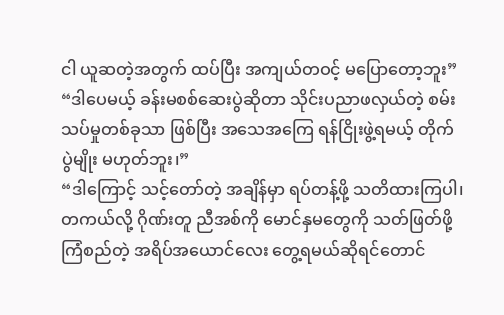ငါ ယူဆတဲ့အတွက် ထပ်ပြီး အကျယ်တဝင့် မပြောတော့ဘူး”
“ဒါပေမယ့် ခန်းမစစ်ဆေးပွဲဆိုတာ သိုင်းပညာဖလှယ်တဲ့ စမ်းသပ်မှုတစ်ခုသာ ဖြစ်ပြီး အသေအကြေ ရန်ငြိုးဖွဲ့ရမယ့် တိုက်ပွဲမျိုး မဟုတ်ဘူး၊”
“ဒါကြောင့် သင့်တော်တဲ့ အချိန်မှာ ရပ်တန့်ဖို့ သတိထားကြပါ၊ တကယ်လို့ ဂိုဏ်းတူ ညီအစ်ကို မောင်နှမတွေကို သတ်ဖြတ်ဖို့ ကြံစည်တဲ့ အရိပ်အယောင်လေး တွေ့ရမယ်ဆိုရင်တောင်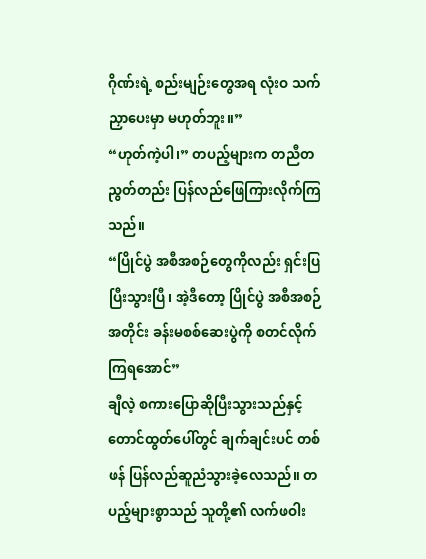ဂိုဏ်းရဲ့ စည်းမျဉ်းတွေအရ လုံးဝ သက်ညှာပေးမှာ မဟုတ်ဘူး။”
“ဟုတ်ကဲ့ပါ၊” တပည့်များက တညီတညွတ်တည်း ပြန်လည်ဖြေကြားလိုက်ကြသည်။
“ပြိုင်ပွဲ အစီအစဉ်တွေကိုလည်း ရှင်းပြပြီးသွားပြီ၊ အဲ့ဒီတော့ ပြိုင်ပွဲ အစီအစဉ်အတိုင်း ခန်းမစစ်ဆေးပွဲကို စတင်လိုက်ကြရအောင်”
ချီလဲ့ စကားပြောဆိုပြီးသွားသည်နှင့် တောင်ထွတ်ပေါ်တွင် ချက်ချင်းပင် တစ်ဖန် ပြန်လည်ဆူညံသွားခဲ့လေသည်။ တပည့်များစွာသည် သူတို့၏ လက်ဖဝါး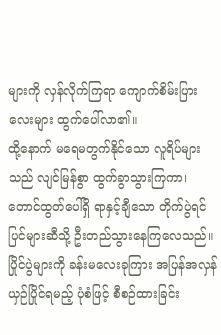များကို လှန်လိုက်ကြရာ ကျောက်စိမ်းပြားလေးများ ထွက်ပေါ်လာ၏။
ထို့နောက် မရေမတွက်နိုင်သော လူရိပ်များသည် လျင်မြန်စွာ ထွက်ခွာသွားကြကာ၊ တောင်ထွတ်ပေါ်ရှိ ရာနှင့်ချီသော တိုက်ပွဲရင်ပြင်များဆီသို့ ဦးတည်သွားနေကြလေသည်။
ပြိုင်ပွဲများကို ခန်းမလေးခုကြား အပြန်အလှန် ယှဉ်ပြိုင်ရမည့် ပုံစံဖြင့် စီစဉ်ထားခြင်း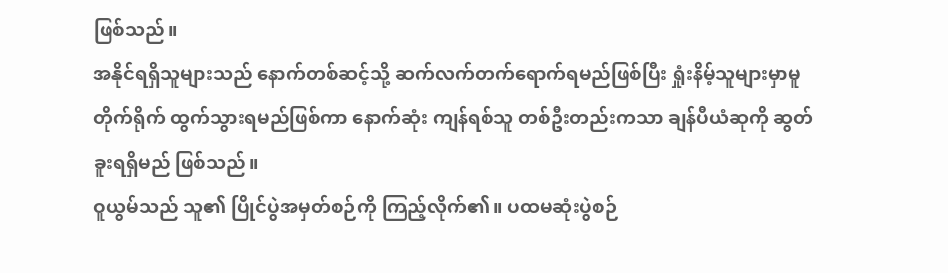ဖြစ်သည်။
အနိုင်ရရှိသူများသည် နောက်တစ်ဆင့်သို့ ဆက်လက်တက်ရောက်ရမည်ဖြစ်ပြီး ရှုံးနိမ့်သူများမှာမူ တိုက်ရိုက် ထွက်သွားရမည်ဖြစ်ကာ နောက်ဆုံး ကျန်ရစ်သူ တစ်ဦးတည်းကသာ ချန်ပီယံဆုကို ဆွတ်ခူးရရှိမည် ဖြစ်သည်။
ဝူယွမ်သည် သူ၏ ပြိုင်ပွဲအမှတ်စဉ်ကို ကြည့်လိုက်၏။ ပထမဆုံးပွဲစဉ်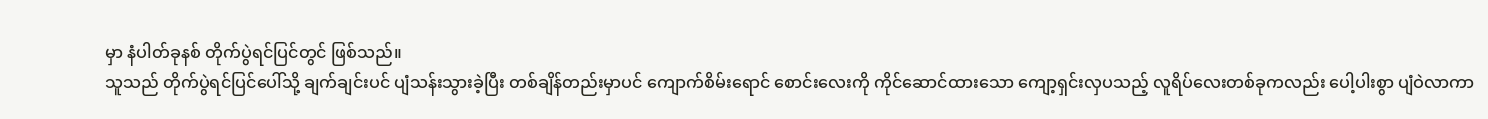မှာ နံပါတ်ခုနစ် တိုက်ပွဲရင်ပြင်တွင် ဖြစ်သည်။
သူသည် တိုက်ပွဲရင်ပြင်ပေါ်သို့ ချက်ချင်းပင် ပျံသန်းသွားခဲ့ပြီး တစ်ချိန်တည်းမှာပင် ကျောက်စိမ်းရောင် စောင်းလေးကို ကိုင်ဆောင်ထားသော ကျော့ရှင်းလှပသည့် လူရိပ်လေးတစ်ခုကလည်း ပေါ့ပါးစွာ ပျံဝဲလာကာ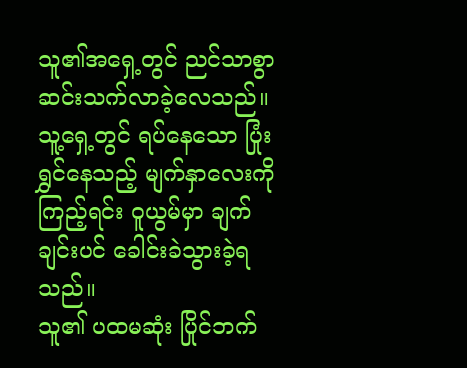သူ၏အရှေ့တွင် ညင်သာစွာ ဆင်းသက်လာခဲ့လေသည်။
သူ့ရှေ့တွင် ရပ်နေသော ပြုံးရွှင်နေသည့် မျက်နှာလေးကို ကြည့်ရင်း ဝူယွမ်မှာ ချက်ချင်းပင် ခေါင်းခဲသွားခဲ့ရသည်။
သူ၏ ပထမဆုံး ပြိုင်ဘက်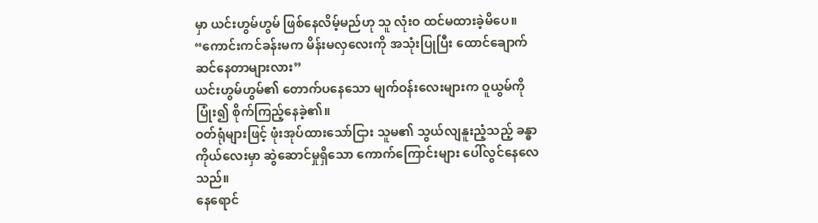မှာ ယင်းဟွမ်ဟွမ် ဖြစ်နေလိမ့်မည်ဟု သူ လုံးဝ ထင်မထားခဲ့မိပေ။
“ကောင်းကင်ခန်းမက မိန်းမလှလေးကို အသုံးပြုပြီး ထောင်ချောက်ဆင်နေတာများလား”
ယင်းဟွမ်ဟွမ်၏ တောက်ပနေသော မျက်ဝန်းလေးများက ဝူယွမ်ကို ပြုံး၍ စိုက်ကြည့်နေခဲ့၏။
ဝတ်ရုံများဖြင့် ဖုံးအုပ်ထားသော်ငြား သူမ၏ သွယ်လျနူးညံ့သည့် ခန္ဓာကိုယ်လေးမှာ ဆွဲဆောင်မှုရှိသော ကောက်ကြောင်းများ ပေါ်လွင်နေလေသည်။
နေရောင်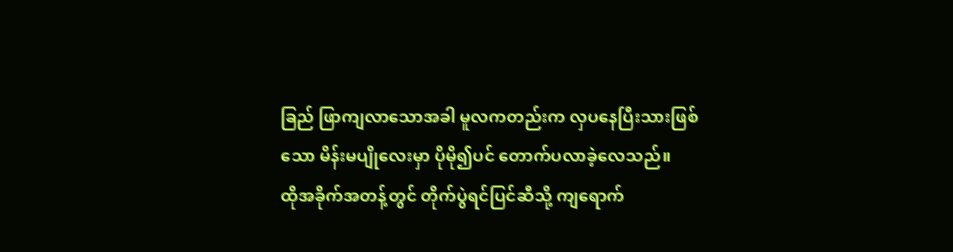ခြည် ဖြာကျလာသောအခါ မူလကတည်းက လှပနေပြီးသားဖြစ်သော မိန်းမပျိုလေးမှာ ပိုမို၍ပင် တောက်ပလာခဲ့လေသည်။
ထိုအခိုက်အတန့်တွင် တိုက်ပွဲရင်ပြင်ဆီသို့ ကျရောက်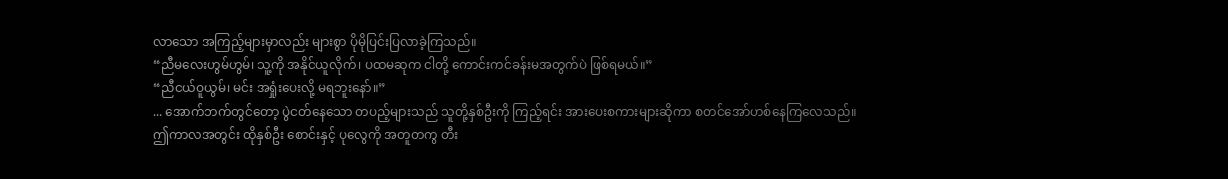လာသော အကြည့်များမှာလည်း များစွာ ပိုမိုပြင်းပြလာခဲ့ကြသည်။
“ညီမလေးဟွမ်ဟွမ်၊ သူ့ကို အနိုင်ယူလိုက်၊ ပထမဆုက ငါတို့ ကောင်းကင်ခန်းမအတွက်ပဲ ဖြစ်ရမယ်။”
“ညီငယ်ဝူယွမ်၊ မင်း အရှုံးပေးလို့ မရဘူးနော်။”
... အောက်ဘက်တွင်တော့ ပွဲငတ်နေသော တပည့်များသည် သူတို့နှစ်ဦးကို ကြည့်ရင်း အားပေးစကားများဆိုကာ စတင်အော်ဟစ်နေကြလေသည်။
ဤကာလအတွင်း ထိုနှစ်ဦး စောင်းနှင့် ပုလွေကို အတူတကွ တီး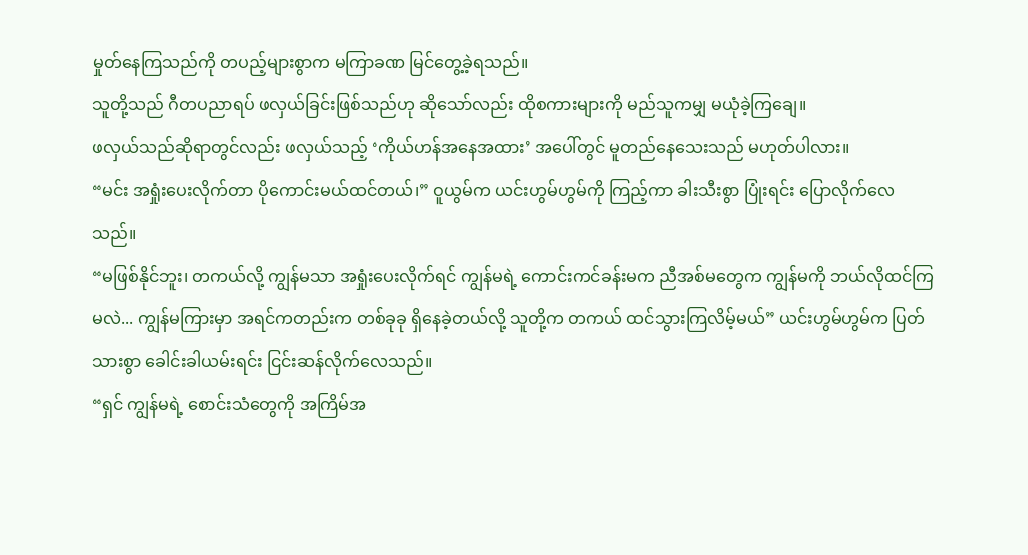မှုတ်နေကြသည်ကို တပည့်များစွာက မကြာခဏ မြင်တွေ့ခဲ့ရသည်။
သူတို့သည် ဂီတပညာရပ် ဖလှယ်ခြင်းဖြစ်သည်ဟု ဆိုသော်လည်း ထိုစကားများကို မည်သူကမျှ မယုံခဲ့ကြချေ။
ဖလှယ်သည်ဆိုရာတွင်လည်း ဖလှယ်သည့် ‘ကိုယ်ဟန်အနေအထား’ အပေါ်တွင် မူတည်နေသေးသည် မဟုတ်ပါလား။
“မင်း အရှုံးပေးလိုက်တာ ပိုကောင်းမယ်ထင်တယ်၊” ဝူယွမ်က ယင်းဟွမ်ဟွမ်ကို ကြည့်ကာ ခါးသီးစွာ ပြုံးရင်း ပြောလိုက်လေသည်။
“မဖြစ်နိုင်ဘူး၊ တကယ်လို့ ကျွန်မသာ အရှုံးပေးလိုက်ရင် ကျွန်မရဲ့ ကောင်းကင်ခန်းမက ညီအစ်မတွေက ကျွန်မကို ဘယ်လိုထင်ကြမလဲ... ကျွန်မကြားမှာ အရင်ကတည်းက တစ်ခုခု ရှိနေခဲ့တယ်လို့ သူတို့က တကယ် ထင်သွားကြလိမ့်မယ်” ယင်းဟွမ်ဟွမ်က ပြတ်သားစွာ ခေါင်းခါယမ်းရင်း ငြင်းဆန်လိုက်လေသည်။
“ရှင် ကျွန်မရဲ့ စောင်းသံတွေကို အကြိမ်အ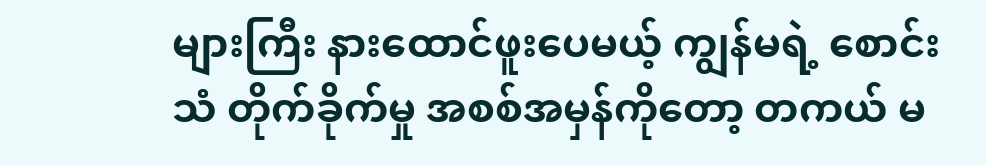များကြီး နားထောင်ဖူးပေမယ့် ကျွန်မရဲ့ စောင်းသံ တိုက်ခိုက်မှု အစစ်အမှန်ကိုတော့ တကယ် မ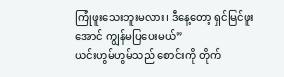ကြုံဖူးသေးဘူးမလား၊ ဒီနေ့တော့ ရှင်မြင်ဖူးအောင် ကျွန်မပြပေးမယ်”
ယင်းဟွမ်ဟွမ်သည် စောင်းကို တိုက်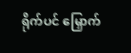ရိုက်ပင် မြှောက်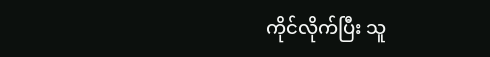ကိုင်လိုက်ပြီး သူ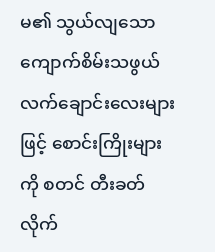မ၏ သွယ်လျသော ကျောက်စိမ်းသဖွယ် လက်ချောင်းလေးများဖြင့် စောင်းကြိုးများကို စတင် တီးခတ်လိုက်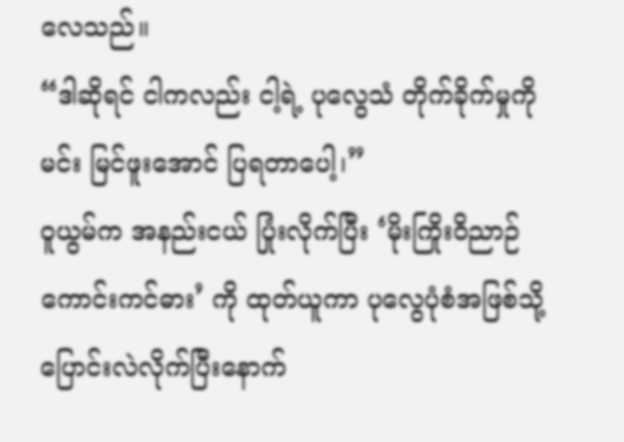လေသည်။
“ဒါဆိုရင် ငါကလည်း ငါ့ရဲ့ ပုလွေသံ တိုက်ခိုက်မှုကို မင်း မြင်ဖူးအောင် ပြရတာပေါ့၊”
ဝူယွမ်က အနည်းငယ် ပြုံးလိုက်ပြီး ‘မိုးကြိုးဝိညာဉ် ကောင်းကင်ဓား’ ကို ထုတ်ယူကာ ပုလွေပုံစံအဖြစ်သို့ ပြောင်းလဲလိုက်ပြီးနောက်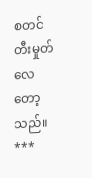စတင် တီးမှုတ်လေတော့သည်။
***